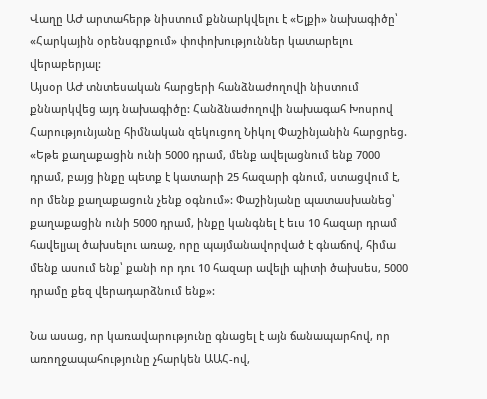Վաղը ԱԺ արտահերթ նիստում քննարկվելու է «Ելքի» նախագիծը՝ «Հարկային օրենսգրքում» փոփոխություններ կատարելու վերաբերյալ:
Այսօր ԱԺ տնտեսական հարցերի հանձնաժողովի նիստում քննարկվեց այդ նախագիծը: Հանձնաժողովի նախագահ Խոսրով Հարությունյանը հիմնական զեկուցող Նիկոլ Փաշինյանին հարցրեց. «Եթե քաղաքացին ունի 5000 դրամ, մենք ավելացնում ենք 7000 դրամ, բայց ինքը պետք է կատարի 25 հազարի գնում, ստացվում է, որ մենք քաղաքացուն չենք օգնում»: Փաշինյանը պատասխանեց՝ քաղաքացին ունի 5000 դրամ, ինքը կանգնել է եւս 10 հազար դրամ հավելյալ ծախսելու առաջ, որը պայմանավորված է գնաճով, հիմա մենք ասում ենք՝ քանի որ դու 10 հազար ավելի պիտի ծախսես, 5000 դրամը քեզ վերադարձնում ենք»:

Նա ասաց, որ կառավարությունը գնացել է այն ճանապարհով, որ առողջապահությունը չհարկեն ԱԱՀ-ով,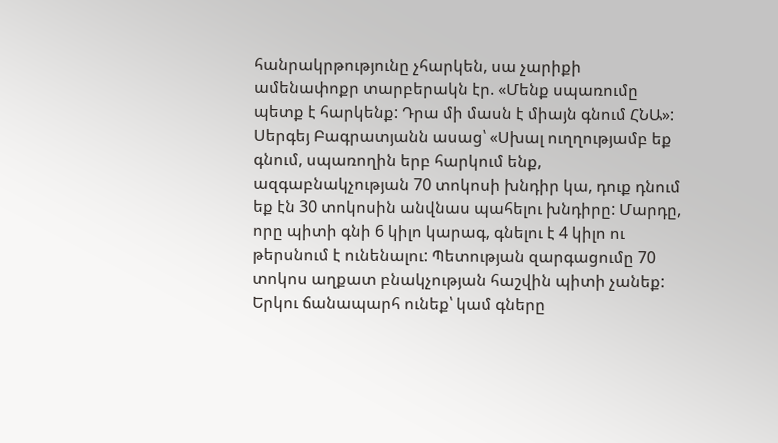հանրակրթությունը չհարկեն, սա չարիքի ամենափոքր տարբերակն էր. «Մենք սպառումը պետք է հարկենք: Դրա մի մասն է միայն գնում ՀՆԱ»:
Սերգեյ Բագրատյանն ասաց՝ «Սխալ ուղղությամբ եք գնում, սպառողին երբ հարկում ենք, ազգաբնակչության 70 տոկոսի խնդիր կա, դուք դնում եք էն 30 տոկոսին անվնաս պահելու խնդիրը: Մարդը, որը պիտի գնի 6 կիլո կարագ, գնելու է 4 կիլո ու թերսնում է ունենալու: Պետության զարգացումը 70 տոկոս աղքատ բնակչության հաշվին պիտի չանեք: Երկու ճանապարհ ունեք՝ կամ գները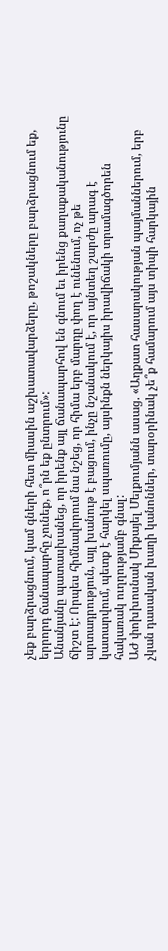չեք բարձրացնում, կամ գների հետ միասին աշխատավարձերը, թոշակները բարձրացնում եք, երրորդ ճանապարհը չունեք, ո՞րն եք ընտրում»:
Անանյանը պատասխանեց, որ իրենք այլ ճանապարհով են գնում եւ իրենց քաղաքականությունը ճիշտ է: Որպես հիմնավորում նա նշեց, որ հիմա երբ մարդը փող է ունենում, ոչ թե արտադրություն, այլ խանութ է բացում, ինչը նշանակում է, որ այնտեղ շարժը արագ է կատարվում, պետք է հարկել սպառումը, այսինքն ներկայիս իրավիճակի տրամագծորեն հակառակ ուղղությամբ գնալ:
ԱԺ փոխխոսնակ Միքայել Մելքումյանն ասաց. «Աղքատ հասարակության պայմաններում, երբ չկան դասական խաղի կանոններ, տարօրինակ չե՞ք համարում այս տիպի հարկային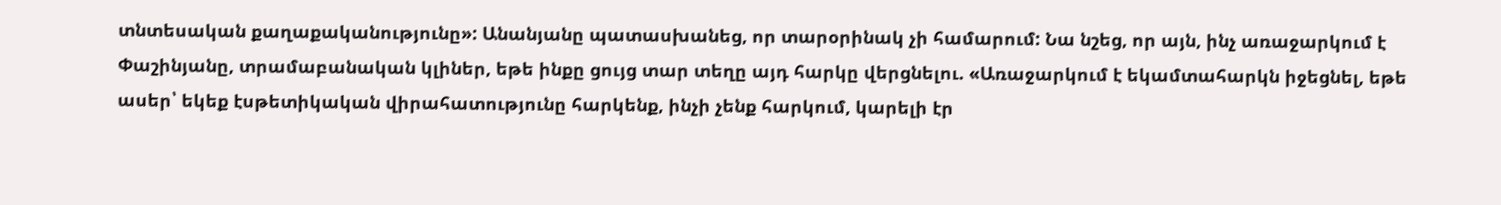տնտեսական քաղաքականությունը»: Անանյանը պատասխանեց, որ տարօրինակ չի համարում: Նա նշեց, որ այն, ինչ առաջարկում է Փաշինյանը, տրամաբանական կլիներ, եթե ինքը ցույց տար տեղը այդ հարկը վերցնելու. «Առաջարկում է եկամտահարկն իջեցնել, եթե ասեր՝ եկեք էսթետիկական վիրահատությունը հարկենք, ինչի չենք հարկում, կարելի էր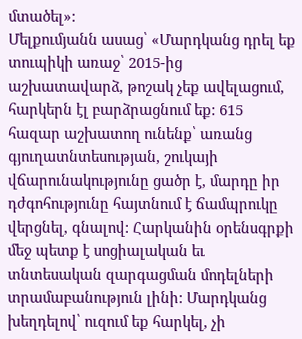մտածել»:
Մելքումյանն ասաց՝ «Մարդկանց դրել եք տուպիկի առաջ՝ 2015-ից աշխատավարձ, թոշակ չեք ավելացում, հարկերն էլ բարձրացնում եք: 615 հազար աշխատող ունենք՝ առանց գյուղատնտեսության, շուկայի վճարունակությունը ցածր է, մարդը իր դժգոհությունը հայտնում է ճամպրուկը վերցնել, գնալով: Հարկանին օրենսգրքի մեջ պետք է սոցիալական եւ տնտեսական զարգացման մոդելների տրամաբանություն լինի: Մարդկանց խեղդելով՝ ուզում եք հարկել, չի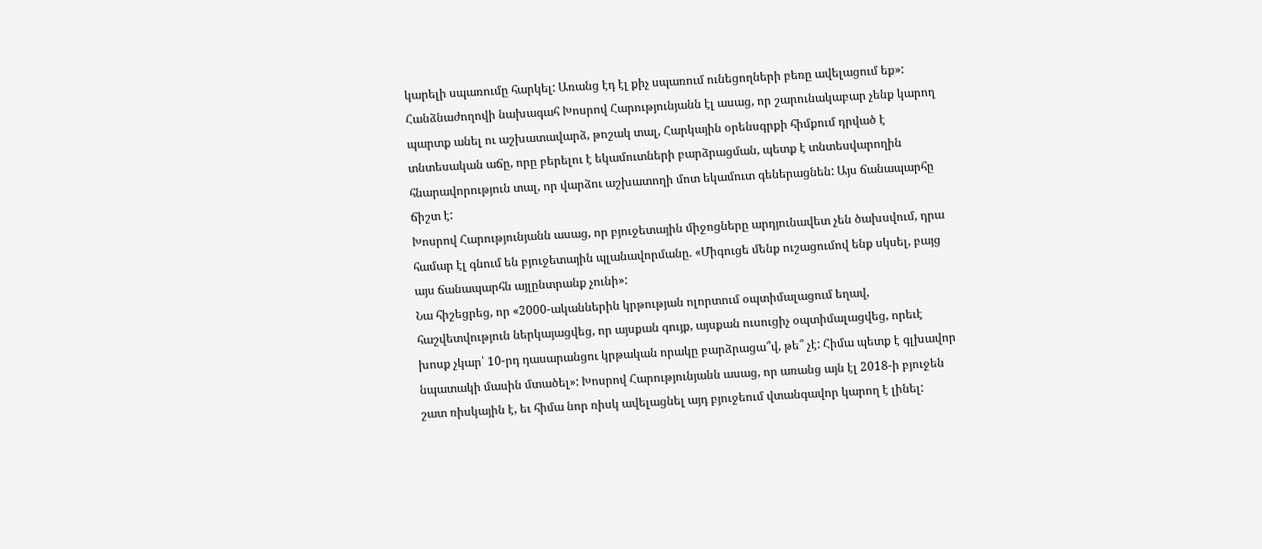կարելի սպառումը հարկել: Առանց էդ էլ քիչ սպառում ունեցողների բեռը ավելացում եք»:
Հանձնաժողովի նախագահ Խոսրով Հարությունյանն էլ ասաց, որ շարունակաբար չենք կարող պարտք անել ու աշխատավարձ, թոշակ տալ, Հարկային օրենսգրքի հիմքում դրված է տնտեսական աճը, որը բերելու է եկամուտների բարձրացման, պետք է տնտեսվարողին հնարավորություն տալ, որ վարձու աշխատողի մոտ եկամուտ գեներացնեն: Այս ճանապարհը ճիշտ է:
Խոսրով Հարությունյանն ասաց, որ բյուջետային միջոցները արդյունավետ չեն ծախսվում, դրա համար էլ գնում են բյուջետային պլանավորմանը. «Միգուցե մենք ուշացումով ենք սկսել, բայց այս ճանապարհն այլընտրանք չունի»:
Նա հիշեցրեց, որ «2000-ականներին կրթության ոլորտում օպտիմալացում եղավ, հաշվետվություն ներկայացվեց, որ այսքան գույք, այսքան ուսուցիչ օպտիմալացվեց, որեւէ խոսք չկար՝ 10-րդ դասարանցու կրթական որակը բարձրացա՞վ, թե՞ չէ: Հիմա պետք է գլխավոր նպատակի մասին մտածել»: Խոսրով Հարությունյանն ասաց, որ առանց այն էլ 2018-ի բյուջեն շատ ռիսկային է, եւ հիմա նոր ռիսկ ավելացնել այդ բյուջեում վտանգավոր կարող է լինել: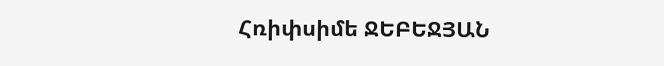Հռիփսիմե ՋԵԲԵՋՅԱՆ